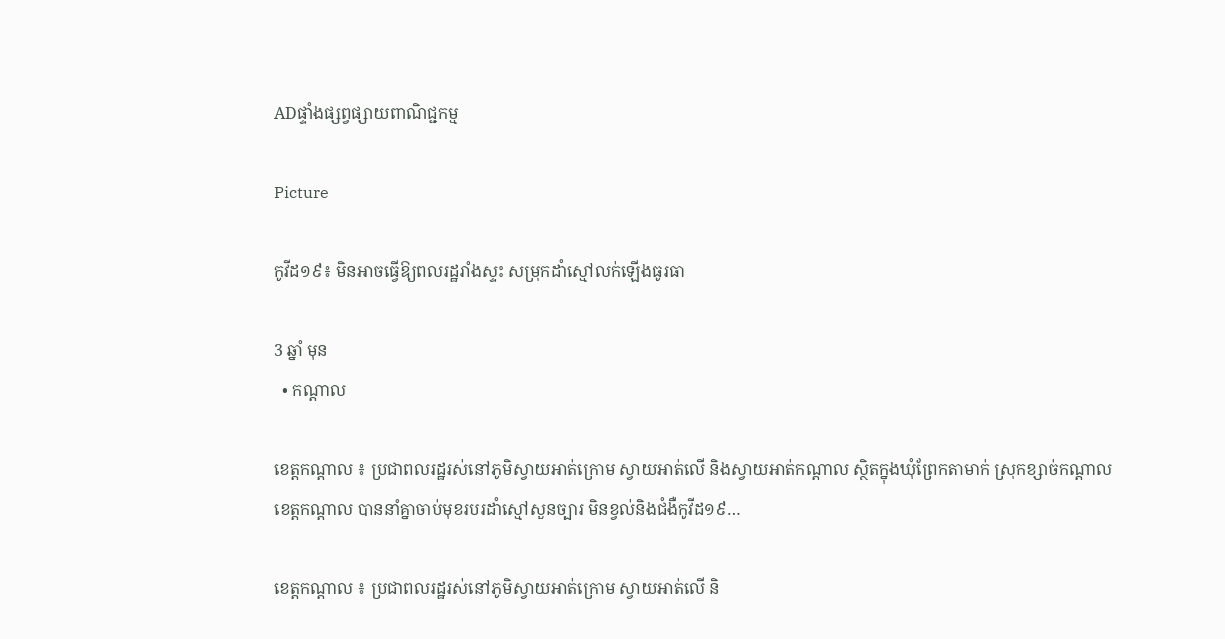ADផ្ទាំងផ្សព្វផ្សាយពាណិជ្ជកម្ម

Picture

កូវីដ១៩៖ មិនអាចធ្វើឱ្យពលរដ្ឋរាំងស្ទះ សម្រុកដាំស្មៅលក់ឡើងធូរធា

3 ឆ្នាំ មុន
  • កណ្តាល

ខេត្តកណ្ដាល ៖ ប្រជាពលរដ្ឋរស់នៅភូមិស្វាយអាត់ក្រោម ស្វាយអាត់លើ និងស្វាយអាត់កណ្តាល ស្ថិតក្នុងឃុំព្រែកតាមាក់ ស្រុកខ្សាច់កណ្តាល ខេត្តកណ្តាល បាននាំគ្នាចាប់មុខរបរដាំស្មៅសួនច្បារ មិនខ្វល់និងជំងឺកូវីដ១៩…

ខេត្តកណ្ដាល ៖ ប្រជាពលរដ្ឋរស់នៅភូមិស្វាយអាត់ក្រោម ស្វាយអាត់លើ និ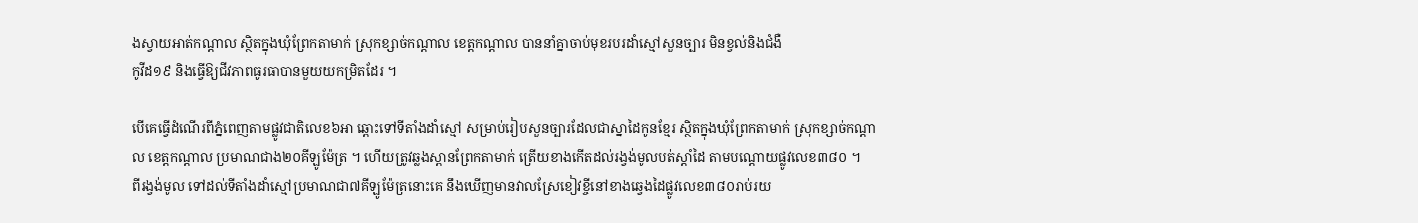ងស្វាយអាត់កណ្តាល ស្ថិតក្នុងឃុំព្រែកតាមាក់ ស្រុកខ្សាច់កណ្តាល ខេត្តកណ្តាល បាននាំគ្នាចាប់មុខរបរដាំស្មៅសួនច្បារ មិនខ្វល់និងជំងឺ
កូវីដ១៩ និងធ្វើឱ្យជីវភាពធូរធាបានមួយយកម្រិតដែរ ។

បើគេធ្វើដំណើរពីភ្នំពេញតាមផ្លូវជាតិលេខ៦អា ឆ្ពោះទៅទីតាំងដាំស្មៅ សម្រាប់រៀបសួនច្បារដែលជាស្នាដៃកូនខ្មែរ ស្ថិតក្នុងឃុំព្រែកតាមាក់ ស្រុកខ្សាច់កណ្តាល ខេត្តកណ្តាល ប្រមាណជាង២០គីឡូម៉ែត្រ ។ ហើយត្រូវឆ្លងស្ពានព្រែកតាមាក់ ត្រើយខាងកើតដល់រង្វង់មូលបត់ស្តាំដៃ តាមបណ្តោយផ្លូវលេខ៣៨០ ។
ពីរង្វង់មូល ទៅដល់ទីតាំងដាំស្មៅប្រមាណជា៧គីឡូម៉ែត្រនោះគេ នឹងឃើញមានវាលស្រែខៀវខ្ចីនៅខាងឆ្វេងដៃផ្លូវលេខ៣៨០រាប់រយ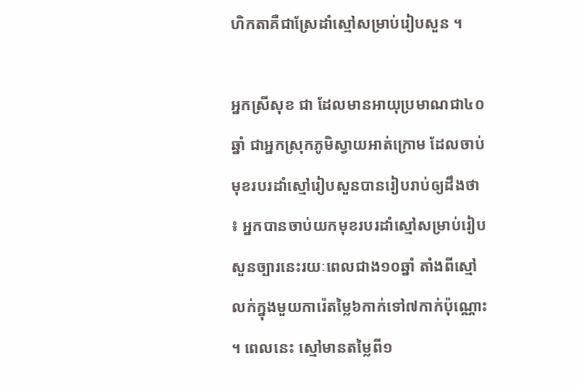ហិកតាគឺជាស្រែដាំស្មៅសម្រាប់រៀបសួន ។

អ្នកស្រីសុខ ជា ដែលមានអាយុប្រមាណជា៤០ឆ្នាំ ជាអ្នកស្រុកភូមិស្វាយអាត់ក្រោម ដែលចាប់មុខរបរដាំស្មៅរៀបសួនបានរៀបរាប់ឲ្យដឹងថា ៖ អ្នកបានចាប់យកមុខរបរដាំស្មៅសម្រាប់រៀបសួនច្បារនេះរយៈពេលជាង១០ឆ្នាំ តាំងពីស្មៅលក់ក្នុងមួយការ៉េតម្លៃ៦កាក់ទៅ៧កាក់ប៉ុណ្ណោះ ។ ពេលនេះ ស្មៅមានតម្លៃពី១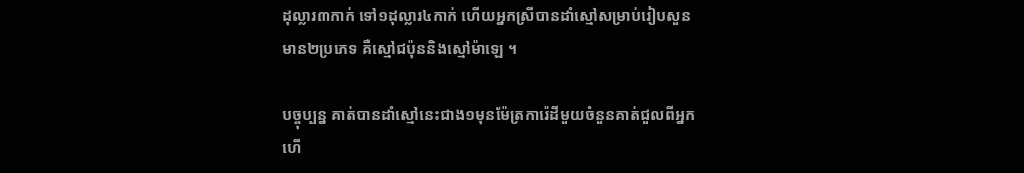ដុល្លារ៣កាក់ ទៅ១ដុល្លារ៤កាក់ ហើយអ្នកស្រីបានដាំស្មៅសម្រាប់រៀបសួនមាន២ប្រភេទ គឺស្មៅជប៉ុននិងស្មៅម៉ាឡេ ។

បច្ចុប្បន្ន គាត់បានដាំស្មៅនេះជាង១មុនម៉ែត្រការ៉េដីមួយចំនួនគាត់ជួលពីអ្នក ហើ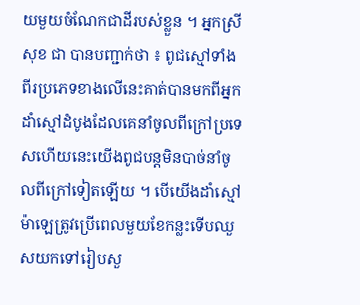យមួយចំណែកជាដីរបស់ខ្លួន ។ អ្នកស្រីសុខ ជា បានបញ្ជាក់ថា ៖ ពូជស្មៅទាំងពីរប្រភេទខាងលើនេះគាត់បានមកពីអ្នកដាំស្មៅដំបូងដែលគេនាំចូលពីក្រៅប្រទេសហើយនេះយើងពូជបន្តមិនបាច់នាំចូលពីក្រៅទៀតឡើយ ។ បើយើងដាំស្មៅម៉ាឡេត្រូវប្រើពេលមួយខែកន្លះទើបឈួសយកទៅរៀបសួ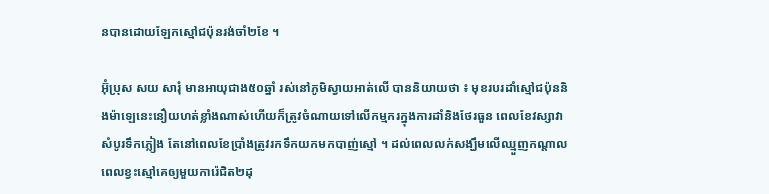នបានដោយឡែកស្មៅជប៉ុនរង់ចាំ២ខែ ។

អ៊ុំប្រុស សយ សារុំ មានអាយុជាង៥០ឆ្នាំ រស់នៅភូមិស្វាយអាត់លើ បាននិយាយថា ៖ មុខរបរដាំស្មៅជប៉ុននិងម៉ាឡេនេះនឿយហត់ខ្លាំងណាស់ហើយក៏ត្រូវចំណាយទៅលើកម្មករក្នុងការដាំនិងថែរធួន ពេលខែវស្សាវាសំបូរទឹកភ្លៀង តែនៅពេលខែប្រាំងត្រូវរកទឹកយកមកបាញ់ស្មៅ ។ ដល់ពេលលក់សង្ឃឹមលើឈ្មួញកណ្តាលពេលខ្វះស្មៅគេឲ្យមួយការ៉េជិត២ដុ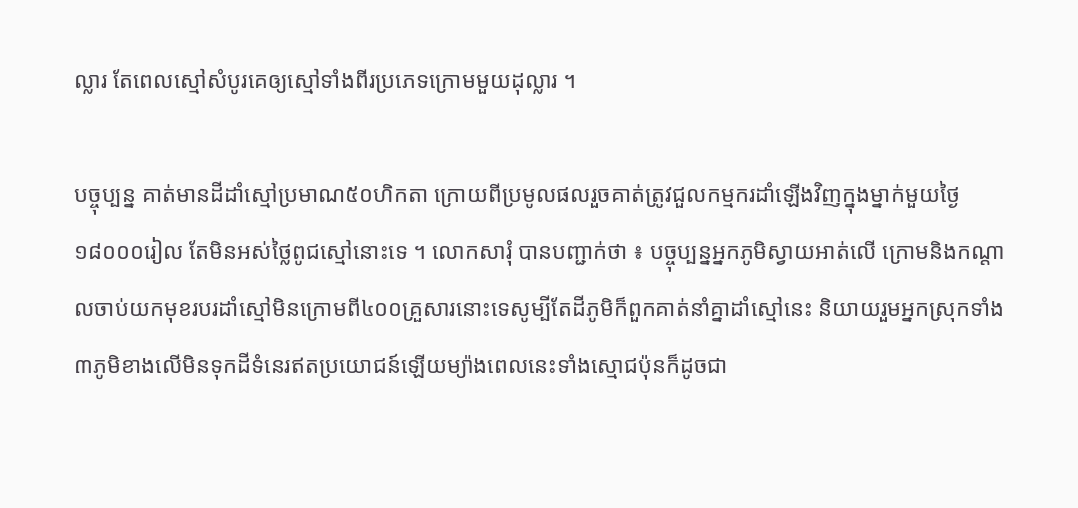ល្លារ តែពេលស្មៅសំបូរគេឲ្យស្មៅទាំងពីរប្រភេទក្រោមមួយដុល្លារ ។

បច្ចុប្បន្ន គាត់មានដីដាំស្មៅប្រមាណ៥០ហិកតា ក្រោយពីប្រមូលផលរួចគាត់ត្រូវជួលកម្មករដាំឡើងវិញក្នុងម្នាក់មួយថ្ងៃ១៨០០០រៀល តែមិនអស់ថ្លៃពូជស្មៅនោះទេ ។ លោកសារុំ បានបញ្ជាក់ថា ៖ បច្ចុប្បន្នអ្នកភូមិស្វាយអាត់លើ ក្រោមនិងកណ្តាលចាប់យកមុខរបរដាំស្មៅមិនក្រោមពី៤០០គ្រួសារនោះទេសូម្បីតែដីភូមិក៏ពួកគាត់នាំគ្នាដាំស្មៅនេះ និយាយរួមអ្នកស្រុកទាំង៣ភូមិខាងលើមិនទុកដីទំនេរឥតប្រយោជន៍ឡើយម្យ៉ាងពេលនេះទាំងស្មោជប៉ុនក៏ដូចជា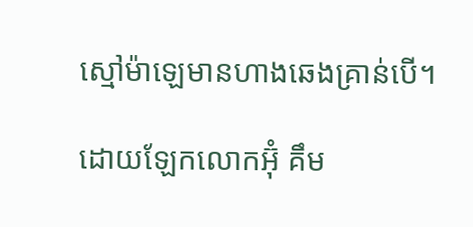ស្មៅម៉ាឡេមានហាងឆេងគ្រាន់បើ។

ដោយឡែកលោកអ៊ុំ គឹម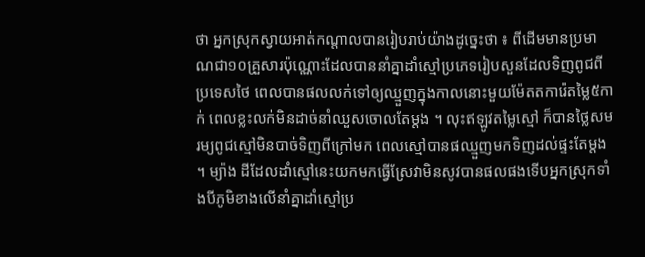ថា អ្នកស្រុកស្វាយអាត់កណ្តាលបានរៀបរាប់យ៉ាងដូច្នេះថា ៖ ពីដើមមានប្រមាណជា១០គ្រួសារប៉ុណ្ណោះដែលបាននាំគ្នាដាំស្មៅប្រភេទរៀបសួនដែលទិញពូជពីប្រទេសថៃ ពេលបានផលលក់ទៅឲ្យឈ្មួញក្នុងកាលនោះមួយម៉ែតតការ៉េតម្លៃ៥កាក់ ពេលខ្លះលក់មិនដាច់នាំឈួសចោលតែម្តង ។ លុះឥឡូវតម្លៃស្មៅ ក៏បានថ្លៃសមរម្យពូជស្មៅមិនបាច់ទិញពីក្រៅមក ពេលស្មៅបានផឈ្មួញមកទិញដល់ផ្ទះតែម្តង ។ ម្យ៉ាង ដីដែលដាំស្មៅនេះយកមកធ្វើស្រែវាមិនសូវបានផលផងទើបអ្នកស្រុកទាំងបីភូមិខាងលើនាំគ្នាដាំស្មៅប្រ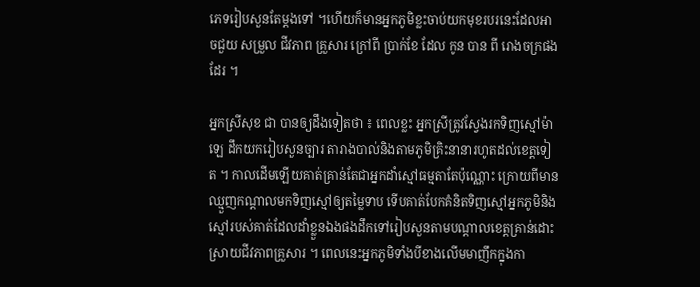ភេទរៀបសួនតែម្តងទៅ ។ហើយក៏មានអ្នកភូមិខ្លះចាប់យកមុខរបរនេះដែលអាចជួយ សម្រួល ជីវភាព គ្រួសារ ក្រៅពី ប្រាក់ខែ ដែល កូន បាន ពី រោងចក្រផងដែរ ។

អ្នកស្រីសុខ ជា បានឲ្យដឹងទៀតថា ៖ ពេលខ្លះ អ្នកស្រីត្រូវស្វែងរកទិញស្មៅម៉ាឡេ ដឹកយករៀបសួនច្បារ តារាងបាល់និងតាមភូមិគ្រិះនានារហូតដល់ខេត្តទៀត ។ កាលដើមឡើយគាត់គ្រាន់តែជាអ្នកដាំស្មៅធម្មតាតែប៉ុណ្ណោះ ក្រោយពីមានឈ្មួញកណ្តាលមកទិញស្មៅឲ្យតម្លៃទាប ទើបគាត់បែកគំនិតទិញស្មៅអ្នកភូមិនិងស្មៅរបស់គាត់ដែលដាំខ្លួនឯងផងដឹកទៅរៀបសួនតាមបណ្តាលខេត្តគ្រាន់ដោះស្រាយជីវភាពគ្រួសារ ។ ពេលនេះអ្នកភូមិទាំងបីខាងលើមមាញឹកក្នុងកា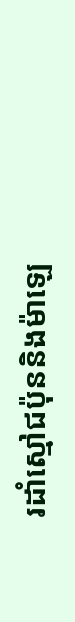រដាំស្មៅជប៉ុននិងម៉ាឡេ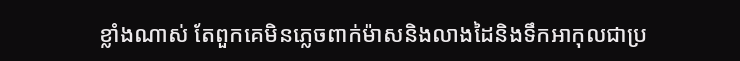ខ្លាំងណាស់ តែពួកគេមិនភ្លេចពាក់ម៉ាសនិងលាងដៃនិងទឹកអាកុលជាប្រ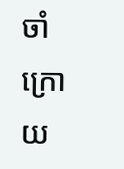ចាំក្រោយ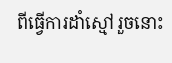ពីធ្វើការដាំស្មៅរួចនោះ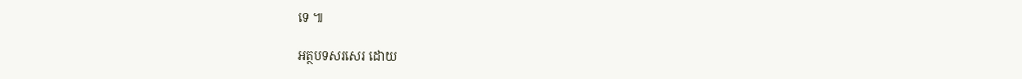ទេ ៕

អត្ថបទសរសេរ ដោយ